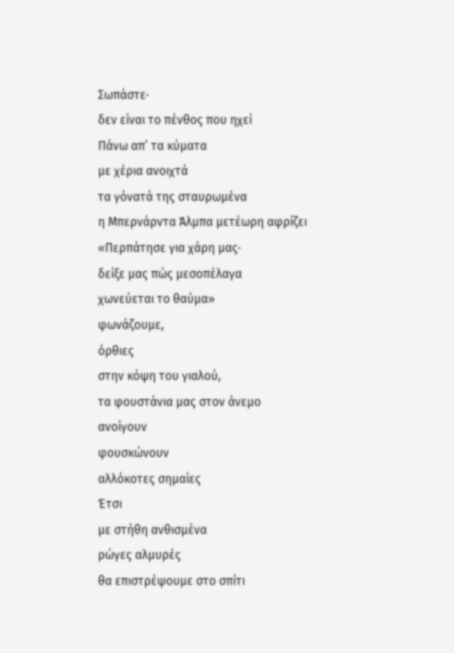Σωπάστε∙
δεν είναι το πένθος που ηχεί
Πάνω απ’ τα κύματα
με χέρια ανοιχτά
τα γόνατά της σταυρωμένα
η Μπερνάρντα Άλμπα μετέωρη αφρίζει
«Περπάτησε για χάρη μας∙
δείξε μας πώς μεσοπέλαγα
χωνεύεται το θαύμα»
φωνάζουμε,
όρθιες
στην κόψη του γιαλού,
τα φουστάνια μας στον άνεμο
ανοίγουν
φουσκώνουν
αλλόκοτες σημαίες
Έτσι
με στήθη ανθισμένα
ρώγες αλμυρές
θα επιστρέψουμε στο σπίτι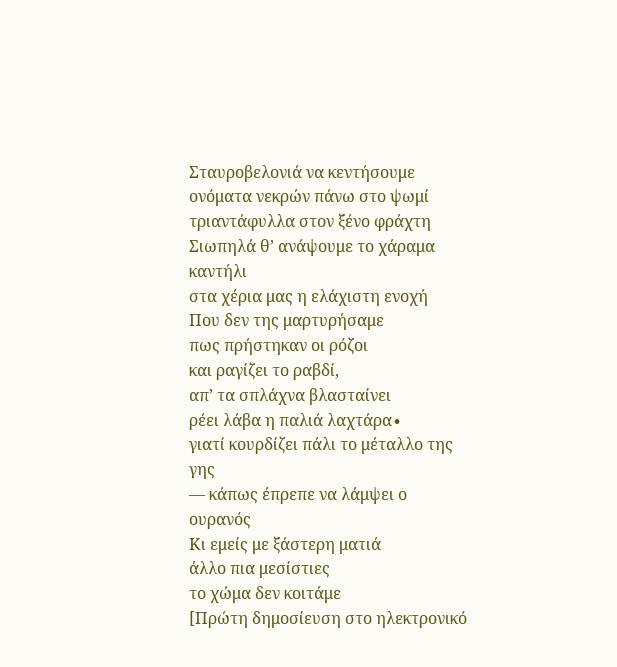Σταυροβελονιά να κεντήσουμε
ονόματα νεκρών πάνω στο ψωμί
τριαντάφυλλα στον ξένο φράχτη
Σιωπηλά θ’ ανάψουμε το χάραμα καντήλι
στα χέρια μας η ελάχιστη ενοχή
Που δεν της μαρτυρήσαμε
πως πρήστηκαν οι ρόζοι
και ραγίζει το ραβδί,
απ’ τα σπλάχνα βλασταίνει
ρέει λάβα η παλιά λαχτάρα∙
γιατί κουρδίζει πάλι το μέταλλο της γης
— κάπως έπρεπε να λάμψει ο ουρανός
Κι εμείς με ξάστερη ματιά
άλλο πια μεσίστιες
το χώμα δεν κοιτάμε
[Πρώτη δημοσίευση στο ηλεκτρονικό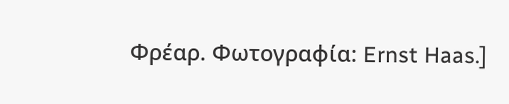Φρέαρ. Φωτογραφία: Ernst Haas.]